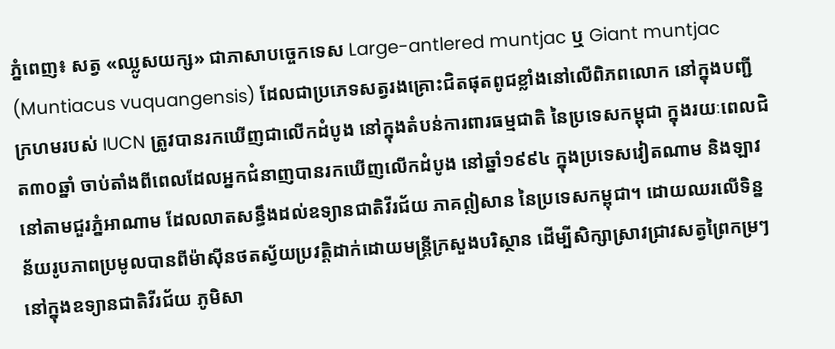ភ្នំពេញ៖ សត្វ «ឈ្លូសយក្ស» ជាភាសាបច្ចេកទេស Large-antlered muntjac ឬ Giant muntjac (Muntiacus vuquangensis) ដែលជាប្រភេទសត្វរងគ្រោះជិតផុតពូជខ្លាំងនៅលើពិភពលោក នៅក្នុងបញ្ជីក្រហមរបស់ IUCN ត្រូវបានរកឃើញជាលើកដំបូង នៅក្នុងតំបន់ការពារធម្មជាតិ នៃប្រទេសកម្ពុជា ក្នុងរយៈពេលជិត៣០ឆ្នាំ ចាប់តាំងពីពេលដែលអ្នកជំនាញបានរកឃើញលើកដំបូង នៅឆ្នាំ១៩៩៤ ក្នុងប្រទេសវៀតណាម និងឡាវ នៅតាមជួរភ្នំអាណាម ដែលលាតសន្ធឹងដល់ឧទ្យានជាតិវីរជ័យ ភាគឦសាន នៃប្រទេសកម្ពុជា។ ដោយឈរលើទិន្នន័យរូបភាពប្រមូលបានពីម៉ាស៊ីនថតស្វ័យប្រវត្តិដាក់ដោយមន្ត្រីក្រសួងបរិស្ថាន ដើម្បីសិក្សាស្រាវជ្រាវសត្វព្រៃកម្រៗ នៅក្នុងឧទ្យានជាតិវីរជ័យ ភូមិសា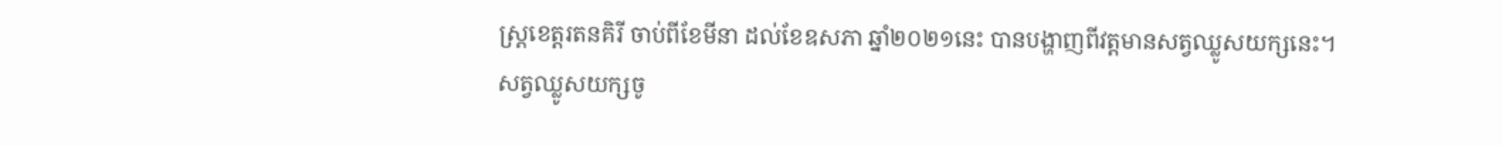ស្ត្រខេត្តរតនគិរី ចាប់ពីខែមីនា ដល់ខែឧសភា ឆ្នាំ២០២១នេះ បានបង្ហាញពីវត្តមានសត្វឈ្លូសយក្សនេះ។
សត្វឈ្លូសយក្សចូ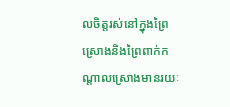លចិត្តរស់នៅក្នុងព្រៃស្រោងនិងព្រៃពាក់កណ្តាលស្រោងមានរយៈ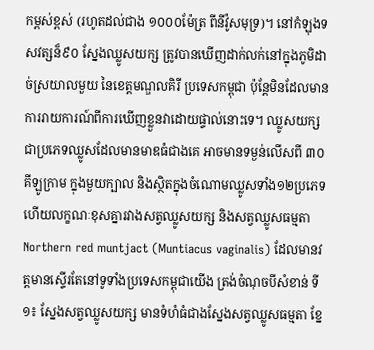កម្ពស់ខ្ពស់ (រហូតដល់ជាង ១០០០ម៉ែត្រ ពីនីវ៉ូសមុទ្រ)។ នៅកំឡុងទសវត្សន៏៩០ ស្នែងឈ្លូសយក្ស ត្រូវបានឃើញដាក់លក់នៅក្នុងភូមិដាច់ស្រយាលមួយ នៃខេត្តមណ្ឌលគិរី ប្រទេសកម្ពុជា ប៉ុន្តែមិនដែលមានការរាយការណ៍ពីការឃើញខ្លួនវាដោយផ្ទាល់នោះទេ។ ឈ្លូសយក្ស ជាប្រភេទឈ្លូសដែលមានមាឌធំជាងគេ អាចមានទម្ងន់លើសពី ៣០គីឡូក្រាម ក្នុងមួយក្បាល និងស្ថិតក្នុងចំណោមឈ្លូសទាំង១២ប្រភេទ ហើយលក្ខណៈខុសគ្នារវាងសត្វឈ្លូសយក្ស និងសត្វឈ្លូសធម្មតា Northern red muntjact (Muntiacus vaginalis) ដែលមានវត្តមានស្ទើរតែនៅទូទាំងប្រទេសកម្ពុជាយើង ត្រង់ចំណុចបីសំខាន់ ទី១៖ ស្នែងសត្វឈ្លូសយក្ស មានទំហំធំជាងស្នែងសត្វឈ្លូសធម្មតា ខ្នែ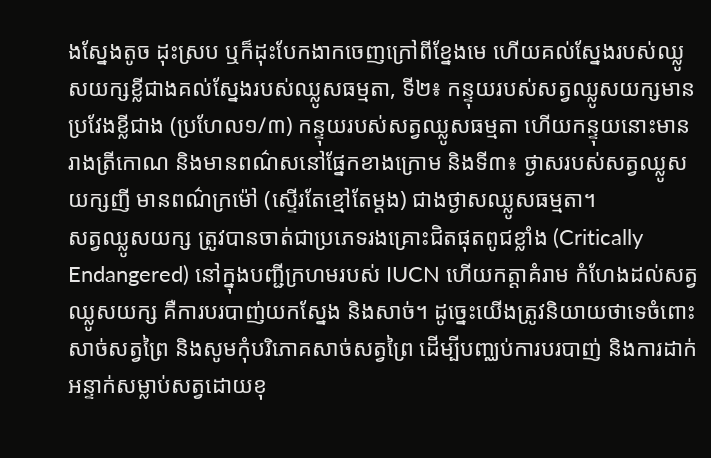ងស្នែងតូច ដុះស្រប ឬក៏ដុះបែកងាកចេញក្រៅពីខ្នែងមេ ហើយគល់ស្នែងរបស់ឈ្លូសយក្សខ្លីជាងគល់ស្នែងរបស់ឈ្លូសធម្មតា, ទី២៖ កន្ទុយរបស់សត្វឈ្លូសយក្សមានប្រវែងខ្លីជាង (ប្រហែល១/៣) កន្ទុយរបស់សត្វឈ្លូសធម្មតា ហើយកន្ទុយនោះមានរាងត្រីកោណ និងមានពណ៌សនៅផ្នែកខាងក្រោម និងទី៣៖ ថ្ងាសរបស់សត្វឈ្លូសយក្សញី មានពណ៌ក្រម៉ៅ (ស្ទើរតែខ្មៅតែម្តង) ជាងថ្ងាសឈ្លូសធម្មតា។
សត្វឈ្លូសយក្ស ត្រូវបានចាត់ជាប្រភេទរងគ្រោះជិតផុតពូជខ្លាំង (Critically Endangered) នៅក្នុងបញ្ជីក្រហមរបស់ IUCN ហើយកត្តាគំរាម កំហែងដល់សត្វឈ្លូសយក្ស គឺការបរបាញ់យកស្នែង និងសាច់។ ដូច្នេះយើងត្រូវនិយាយថាទេចំពោះសាច់សត្វព្រៃ និងសូមកុំបរិភោគសាច់សត្វព្រៃ ដើម្បីបញ្ឈប់ការបរបាញ់ និងការដាក់អន្ទាក់សម្លាប់សត្វដោយខុ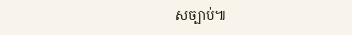សច្បាប់៕